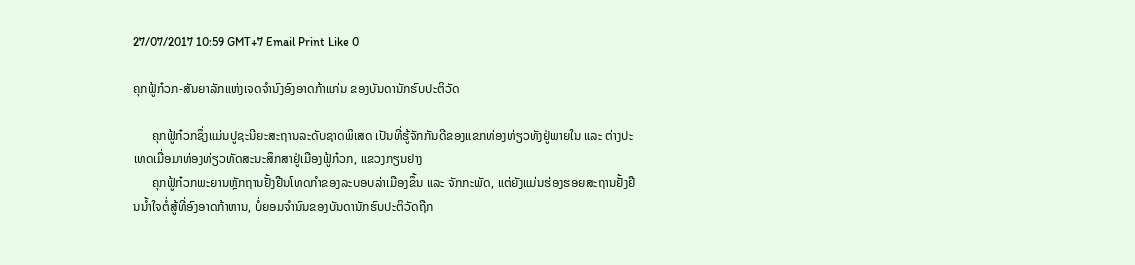27/07/2017 10:59 GMT+7 Email Print Like 0

ຄຸກຟູ້ກ໋ວກ-ສັນຍາລັກແຫ່ງເຈດຈຳນົງອົງອາດກ້າແກ່ນ ຂອງບັນດານັກຮົບປະຕິວັດ

      ຄຸກຟູ້ກ໋ວກຊຶ່ງແມ່ນປູຊະນີຍະສະຖານລະດັບຊາດພິເສດ ເປັນທີ່ຮູ້ຈັກກັນດີຂອງແຂກທ່ອງທ່ຽວທັງຢູ່ພາຍໃນ ແລະ ຕ່າງປະເທດເມື່ອມາທ່ອງທ່ຽວທັດສະນະສຶກສາຢູ່ເມືອງຟູ້ກ໋ວກ, ແຂວງກຽນຢາງ
      ຄຸກຟູ້ກ໋ວກພະຍານຫຼັກຖານຢັ້ງຢືນໂທດກຳຂອງລະບອບລ່າເມືອງຂຶ້ນ ແລະ ຈັກກະພັດ, ແຕ່ຍັງແມ່ນຮ່ອງຮອຍສະຖານຢັ້ງຢືນນ້ຳໃຈຕໍ່ສູ້ທີ່ອົງອາດກ້າຫານ, ບໍ່ຍອມຈຳນົນຂອງບັນດານັກຮົບປະຕິວັດຖືກ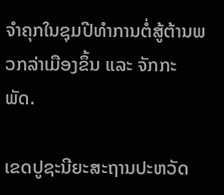ຈຳຄຸກໃນຊຸມປີທຳການຕໍ່ສູ້ຕ້ານພວກລ່າເມືອງຂຶ້ນ ແລະ ຈັກກະພັດ.

ເຂດປູຊະນີຍະສະຖານປະຫວັດ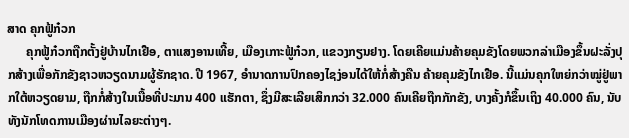ສາດ ຄຸກຟູ້ກ໋ວກ
      ຄຸກຟູ້ກ໋ວກຖືກຕັ້ງຢູ່ບ້ານໄກເຢືອ, ຕາແສງອານເທີ້ຍ, ເມືອງເກາະຟູ້ກ໋ວກ, ແຂວງກຽນຢາງ. ໂດຍເຄີຍແມ່ນຄ້າຍຄຸມຂັງໂດຍພວກລ່າເມືອງຂຶ້ນຝະລັ່ງປຸກສ້າງເພື່ອກັກຂັງຊາວຫວຽດນາມຜູ້ຮັກຊາດ. ປີ 1967, ອຳນາດການປົກຄອງໄຊງ່ອນໄດ້ໃຫ້ກໍ່ສ້າງຄືນ ຄ້າຍຄຸມຂັງໄກເຢືອ. ນີ້ແມ່ນຄຸກໃຫຍ່ກວ່າໝູ່ຢູ່ພາກໃຕ້ຫວຽດຍາມ, ຖືກກໍ່ສ້າງໃນເນື້ອທີ່ປະມານ 400 ແຮັກຕາ, ຊຶ່ງມີສະເລີຍເສິກກວ່າ 32.000 ຄົນເຄີຍຖືກກັກຂັງ, ບາງຄັ້ງກໍຂຶ້ນເຖິງ 40.000 ຄົນ, ນັບທັງນັກໂທດການເມືອງຜ່ານໄລຍະຕ່າງໆ.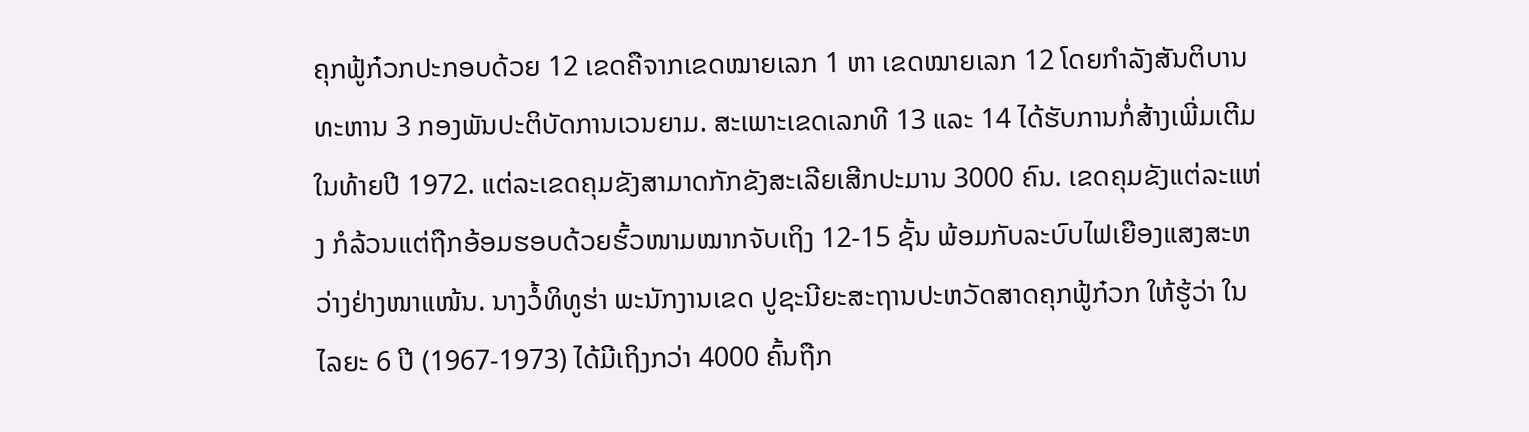ຄຸກຟູ້ກ໋ວກປະກອບດ້ວຍ 12 ເຂດຄືຈາກເຂດໝາຍເລກ 1 ຫາ ເຂດໝາຍເລກ 12 ໂດຍກຳລັງສັນຕິບານທະຫານ 3 ກອງພັນປະຕິບັດການເວນຍາມ. ສະເພາະເຂດເລກທີ 13 ແລະ 14 ໄດ້ຮັບການກໍ່ສ້າງເພີ່ມເຕີມໃນທ້າຍປີ 1972. ແຕ່ລະເຂດຄຸມຂັງສາມາດກັກຂັງສະເລີຍເສີກປະມານ 3000 ຄົນ. ເຂດຄຸມຂັງແຕ່ລະແຫ່ງ ກໍລ້ວນແຕ່ຖືກອ້ອມຮອບດ້ວຍຮົ້ວໜາມໝາກຈັບເຖິງ 12-15 ຊັ້ນ ພ້ອມກັບລະບົບໄຟເຍືອງແສງສະຫວ່າງຢ່າງໜາແໜ້ນ. ນາງວໍ້ທິທູຮ່າ ພະນັກງານເຂດ ປູຊະນີຍະສະຖານປະຫວັດສາດຄຸກຟູ້ກ໋ວກ ໃຫ້ຮູ້ວ່າ ໃນໄລຍະ 6 ປີ (1967-1973) ໄດ້ມີເຖິງກວ່າ 4000 ຄົ້ນຖືກ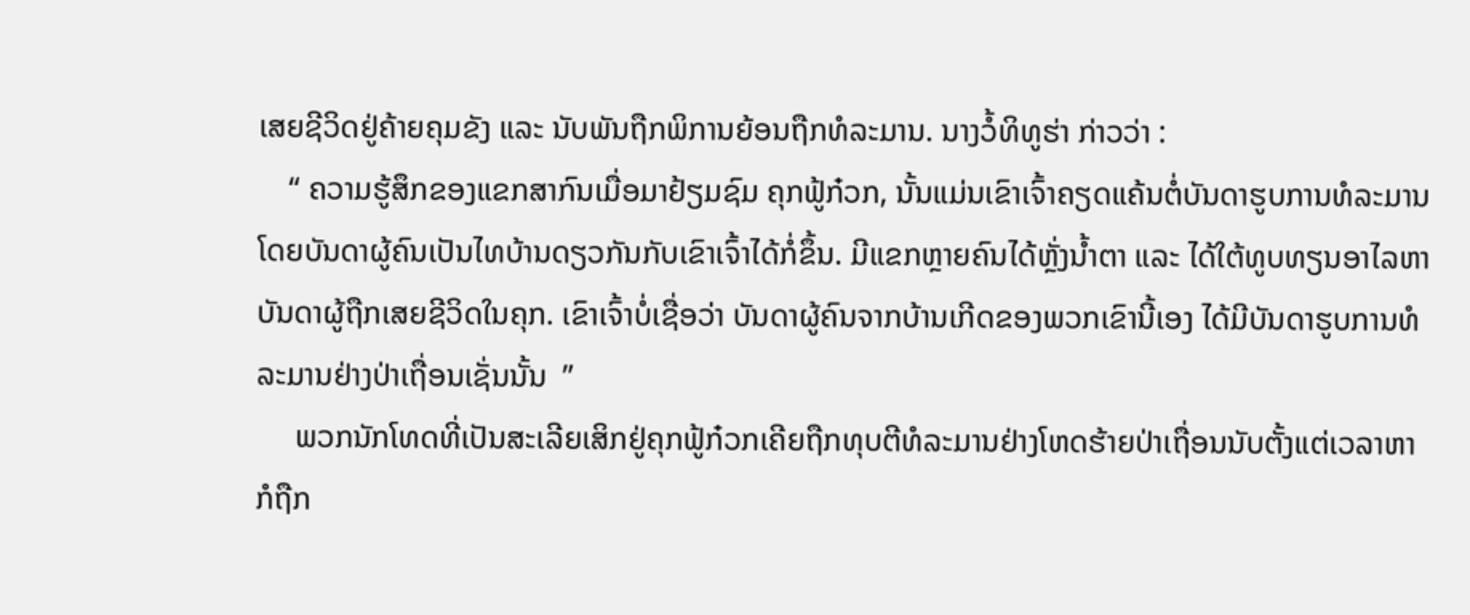ເສຍຊີວິດຢູ່ຄ້າຍຄຸມຂັງ ແລະ ນັບພັນຖືກພິການຍ້ອນຖືກທໍລະມານ. ນາງວໍ້ທິທູຮ່າ ກ່າວວ່າ :
    “ ຄວາມຮູ້ສຶກຂອງແຂກສາກົນເມື່ອມາຢ້ຽມຊົມ ຄຸກຟູ້ກ໋ວກ, ນັ້ນແມ່ນເຂົາເຈົ້າຄຽດແຄ້ນຕໍ່ບັນດາຮູບການທໍລະມານໂດຍບັນດາຜູ້ຄົນເປັນໄທບ້ານດຽວກັນກັບເຂົາເຈົ້າໄດ້ກໍ່ຂຶ້ນ. ມີແຂກຫຼາຍຄົນໄດ້ຫຼັ່ງນ້ຳຕາ ແລະ ໄດ້ໃຕ້ທູບທຽນອາໄລຫາບັນດາຜູ້ຖືກເສຍຊີວິດໃນຄຸກ. ເຂົາເຈົ້າບໍ່ເຊື່ອວ່າ ບັນດາຜູ້ຄົນຈາກບ້ານເກີດຂອງພວກເຂົານີ້ເອງ ໄດ້ມີບັນດາຮູບການທໍລະມານຢ່າງປ່າເຖື່ອນເຊັ່ນນັ້ນ  ”
     ພວກນັກໂທດທີ່ເປັນສະເລີຍເສິກຢູ່ຄຸກຟູ້ກ໋ວກເຄີຍຖືກທຸບຕີທໍລະມານຢ່າງໂຫດຮ້າຍປ່າເຖື່ອນນັບຕັ້ງແຕ່ເວລາຫາກໍຖືກ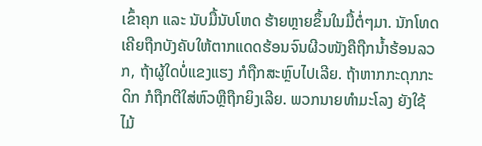ເຂົ້າຄຸກ ແລະ ນັບມື້ນັບໂຫດ ຮ້າຍຫຼາຍຂຶ້ນໃນມື້ຕໍ່ໆມາ. ນັກໂທດເຄີຍຖືກບັງຄັບໃຫ້ຕາກແດດຮ້ອນຈົນຜີວໜັງຄືຖືກນ້ຳຮ້ອນລວກ, ຖ້າຜູ້ໃດບໍ່ແຂງແຮງ ກໍຖືກສະຫຼົບໄປເລີຍ. ຖ້າຫາກກະດຸກກະດິກ ກໍຖືກຕີໃສ່ຫົວຫຼືຖືກຍິງເລີຍ. ພວກນາຍທຳມະໂລງ ຍັງໃຊ້ໄມ້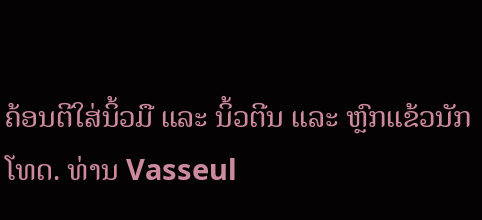ຄ້ອນຕີໃສ່ນິ້ວມື ແລະ ນິ້ວຕີນ ແລະ ຫຼົກແຂ້ວນັກໂທດ. ທ່ານ Vasseul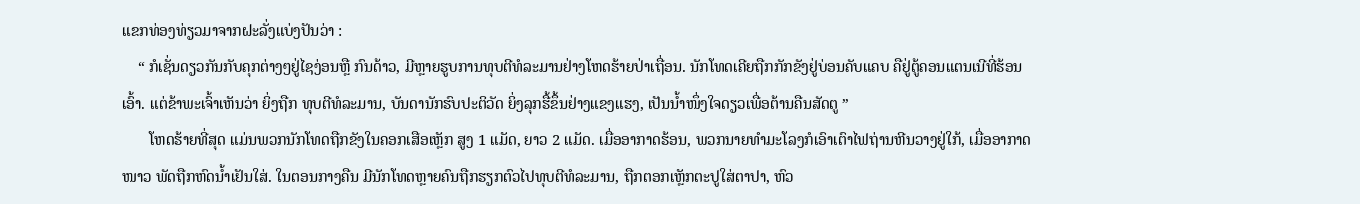ແຂກທ່ອງທ່ຽວມາຈາກຝະລັ່ງແບ່ງປັນວ່າ :
    “ ກໍເຊັ່ນດຽວກັນກັບຄຸກຕ່າງໆຢູ່ໄຊງ່ອນຫຼື ກົນດ້າວ, ມີຫຼາຍຮູບການທຸບຕີທໍລະມານຢ່າງໂຫດຮ້າຍປ່າເຖື່ອນ. ນັກໂທດເຄີຍຖືກກັກຂັງຢູ່ບ່ອນຄັບແຄບ ຄືຢູ່ຕູ້ຄອນແຕນເນີທີ່ຮ້ອນເອົ້າ. ແຕ່ຂ້າພະເຈົ້າເຫັນວ່າ ຍິ່ງຖືກ ທຸບຕີທໍລະມານ, ບັນດານັກຮົບປະຕິວັດ ຍິ່ງລຸກຮື້ຂຶ້ນຢ່າງແຂງແຮງ, ເປັນນ້ຳໜຶ່ງໃຈດຽວເພື່ອຕ້ານຄືນສັດຕູ ”
       ໂຫດຮ້າຍທີ່ສຸດ ແມ່ນພວກນັກໂທດຖືກຂັງໃນຄອກເສືອເຫຼັກ ສູງ 1 ແມັດ, ຍາວ 2 ແມັດ. ເມື່ອອາກາດຮ້ອນ, ພວກນາຍທຳມະໂລງກໍເອົາເຕົາໄຟຖ່ານຫີນວາງຢູ່ໃກ້, ເມື່ອອາກາດໜາວ ພັດຖືກຫົດນ້ຳເຢັນໃສ່. ໃນຕອນກາງຄືນ ມີນັກໂທດຫຼາຍຄົນຖືກຮຽກຕົວໄປທຸບຕີທໍລະມານ, ຖືກຕອກເຫຼັກຕະປູໃສ່ຕາປາ, ຫົວ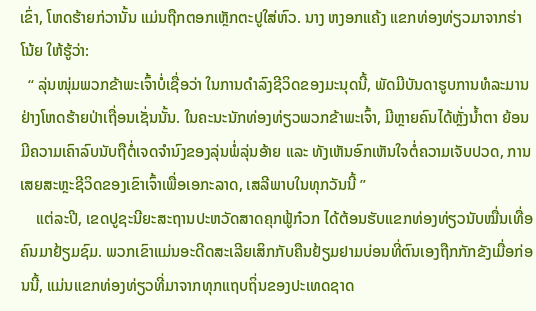ເຂົ່າ, ໂຫດຮ້າຍກ່ວານັ້ນ ແມ່ນຖືກຕອກເຫຼັກຕະປູໃສ່ຫົວ. ນາງ ຫງອກແຄ້ງ ແຂກທ່ອງທ່ຽວມາຈາກຮ່າໂນ້ຍ ໃຫ້ຮູ້ວ່າ:
  “ ລຸ່ນໜຸ່ມພວກຂ້າພະເຈົ້າບໍ່ເຊື່ອວ່າ ໃນການດຳລົງຊີວິດຂອງມະນຸດນີ້, ພັດມີບັນດາຮູບການທໍລະມານຢ່າງໂຫດຮ້າຍປ່າເຖື່ອນເຊັ່ນນັ້ນ. ໃນຄະນະນັກທ່ອງທ່ຽວພວກຂ້າພະເຈົ້າ, ມີຫຼາຍຄົນໄດ້ຫຼັ່ງນ້ຳຕາ ຍ້ອນມີຄວາມເຄົາລົບນັບຖືຕໍ່ເຈດຈຳນົງຂອງລຸ່ນພໍ່ລຸ່ນອ້າຍ ແລະ ທັງເຫັນອົກເຫັນໃຈຕໍ່ຄວາມເຈັບປວດ, ການເສຍສະຫຼະຊີວິດຂອງເຂົາເຈົ້າເພື່ອເອກະລາດ, ເສລີພາບໃນທຸກວັນນີ້ ”
    ແຕ່ລະປີ, ເຂດປູຊະນີຍະສະຖານປະຫວັດສາດຄຸກຟູ້ກ໋ວກ ໄດ້ຕ້ອນຮັບແຂກທ່ອງທ່ຽວນັບໝື່ນເທື່ອຄົນມາຢ້ຽມຊົມ. ພວກເຂົາແມ່ນອະດີດສະເລີຍເສິກກັບຄືນຢ້ຽມຢາມບ່ອນທີ່ຕົນເອງຖືກກັກຂັງເມື່ອກ່ອນນີ້, ແມ່ນແຂກທ່ອງທ່ຽວທີ່ມາຈາກທຸກແຖບຖິ່ນຂອງປະເທດຊາດ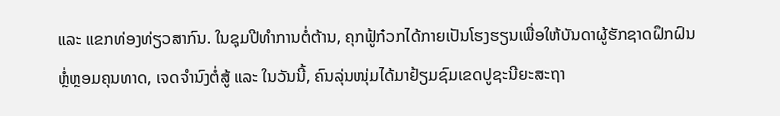ແລະ ແຂກທ່ອງທ່ຽວສາກົນ. ໃນຊຸມປີທຳການຕໍ່ຕ້ານ, ຄຸກຟູ້ກ໋ວກໄດ້ກາຍເປັນໂຮງຮຽນເພື່ອໃຫ້ບັນດາຜູ້ຮັກຊາດຝຶກຝົນຫຼໍ່ຫຼອມຄຸນທາດ, ເຈດຈຳນົງຕໍ່ສູ້ ແລະ ໃນວັນນີ້, ຄົນລຸ່ນໜຸ່ມໄດ້ມາຢ້ຽມຊົມເຂດປູຊະນີຍະສະຖາ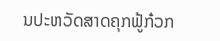ນປະຫວັດສາດຄຸກຟູ້ກ໋ວກ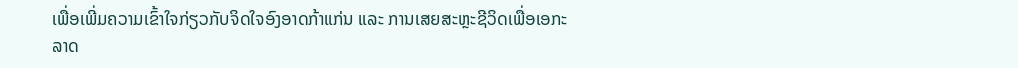ເພື່ອເພີ່ມຄວາມເຂົ້າໃຈກ່ຽວກັບຈິດໃຈອົງອາດກ້າແກ່ນ ແລະ ການເສຍສະຫຼະຊີວິດເພື່ອເອກະລາດ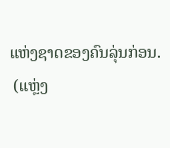ແຫ່ງຊາດຂອງຄົນລຸ່ນກ່ອນ.
 (ແຫຼ່ງ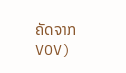ຄັດຈາກ VOV)